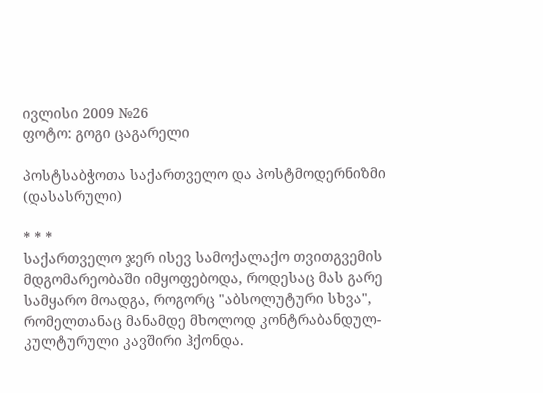ივლისი 2009 №26
ფოტო: გოგი ცაგარელი

პოსტსაბჭოთა საქართველო და პოსტმოდერნიზმი (დასასრული)

* * *
საქართველო ჯერ ისევ სამოქალაქო თვითგვემის მდგომარეობაში იმყოფებოდა, როდესაც მას გარე სამყარო მოადგა, როგორც "აბსოლუტური სხვა", რომელთანაც მანამდე მხოლოდ კონტრაბანდულ-კულტურული კავშირი ჰქონდა.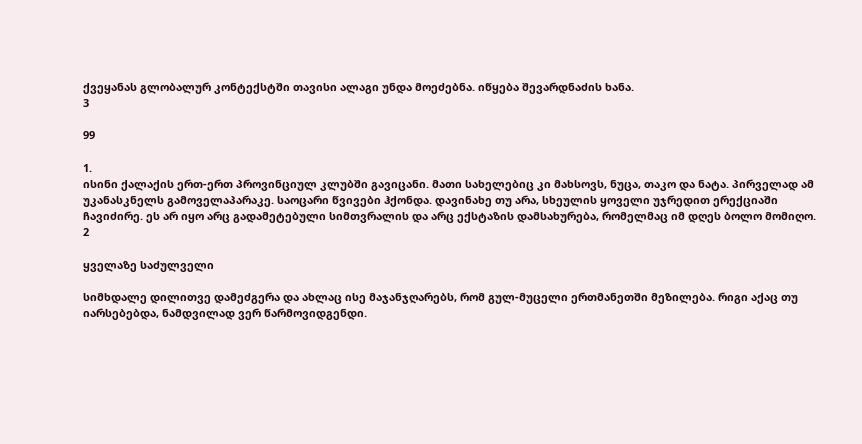ქვეყანას გლობალურ კონტექსტში თავისი ალაგი უნდა მოეძებნა. იწყება შევარდნაძის ხანა.
3

99

1.
ისინი ქალაქის ერთ-ერთ პროვინციულ კლუბში გავიცანი. მათი სახელებიც კი მახსოვს, ნუცა, თაკო და ნატა. პირველად ამ უკანასკნელს გამოველაპარაკე. საოცარი წვივები ჰქონდა. დავინახე თუ არა, სხეულის ყოველი უჯრედით ერექციაში ჩავიძირე. ეს არ იყო არც გადამეტებული სიმთვრალის და არც ექსტაზის დამსახურება, რომელმაც იმ დღეს ბოლო მომიღო.
2

ყველაზე საძულველი

სიმხდალე დილითვე დამეძგერა და ახლაც ისე მაჯანჯღარებს, რომ გულ-მუცელი ერთმანეთში მეზილება. რიგი აქაც თუ იარსებებდა, ნამდვილად ვერ წარმოვიდგენდი.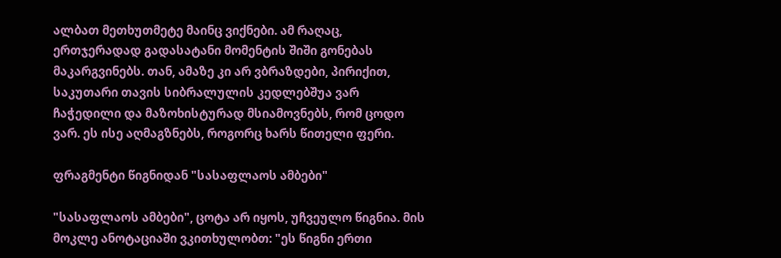ალბათ მეთხუთმეტე მაინც ვიქნები. ამ რაღაც, ერთჯერადად გადასატანი მომენტის შიში გონებას მაკარგვინებს. თან, ამაზე კი არ ვბრაზდები, პირიქით, საკუთარი თავის სიბრალულის კედლებშუა ვარ ჩაჭედილი და მაზოხისტურად მსიამოვნებს, რომ ცოდო ვარ. ეს ისე აღმაგზნებს, როგორც ხარს წითელი ფერი.

ფრაგმენტი წიგნიდან "სასაფლაოს ამბები"

"სასაფლაოს ამბები", ცოტა არ იყოს, უჩვეულო წიგნია. მის მოკლე ანოტაციაში ვკითხულობთ: "ეს წიგნი ერთი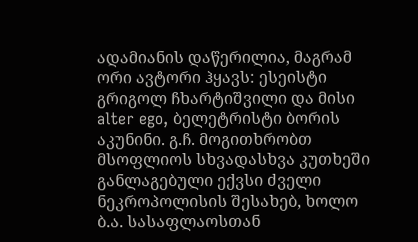ადამიანის დაწერილია, მაგრამ ორი ავტორი ჰყავს: ესეისტი გრიგოლ ჩხარტიშვილი და მისი alter ego, ბელეტრისტი ბორის აკუნინი. გ.ჩ. მოგითხრობთ მსოფლიოს სხვადასხვა კუთხეში განლაგებული ექვსი ძველი ნეკროპოლისის შესახებ, ხოლო ბ.ა. სასაფლაოსთან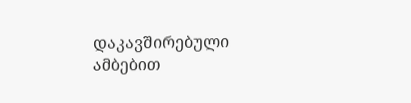დაკავშირებული ამბებით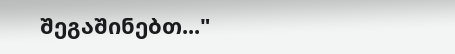შეგაშინებთ..."